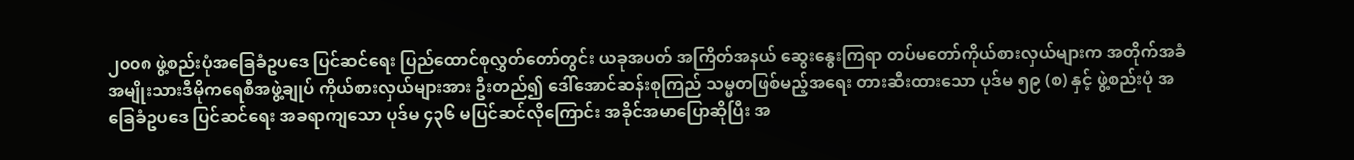၂၀၀၈ ဖွဲ့စည်းပုံအခြေခံဥပဒေ ပြင်ဆင်ရေး ပြည်ထောင်စုလွှတ်တော်တွင်း ယခုအပတ် အကြိတ်အနယ် ဆွေးနွေးကြရာ တပ်မတော်ကိုယ်စားလှယ်များက အတိုက်အခံ အမျိုးသားဒီမိုကရေစီအဖွဲ့ချုပ် ကိုယ်စားလှယ်များအား ဦးတည်၍ ဒေါ်အောင်ဆန်းစုကြည် သမ္မတဖြစ်မည့်အရေး တားဆီးထားသော ပုဒ်မ ၅၉ (စ) နှင့် ဖွဲ့စည်းပုံ အခြေခံဥပဒေ ပြင်ဆင်ရေး အခရာကျသော ပုဒ်မ ၄၃၆ မပြင်ဆင်လိုကြောင်း အခိုင်အမာပြောဆိုပြီး အ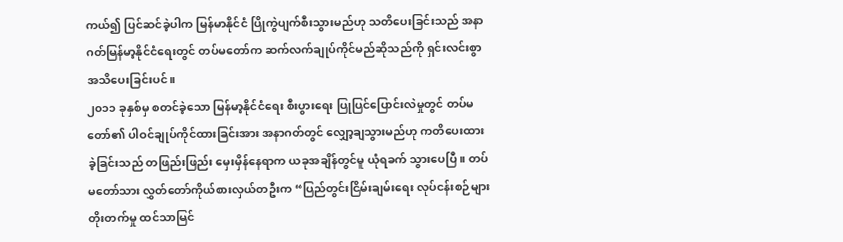ကယ်၍ ပြင်ဆင်ခဲ့ပါက မြန်မာနိုင်ငံ ပြိုကွဲပျက်စီးသွားမည်ဟု သတိပေးခြင်းသည် အနာဂတ်မြန်မာ့နိုင်ငံရေးတွင် တပ်မတော်က ဆက်လက်ချုပ်ကိုင်မည်ဆိုသည်ကို ရှင်းလင်းစွာ အသိပေးခြင်းပင်။
၂၀၁၁ ခုနှစ်မှ စတင်ခဲ့သော မြန်မာ့နိုင်ငံရေး စီးပွားရေး ပြုပြင်ပြောင်းလဲမှုတွင် တပ်မတော်၏ ပါဝင်ချုပ်ကိုင်ထားခြင်းအား အနာဂတ်တွင် လျှော့ချသွားမည်ဟု ကတိပေးထားခဲ့ခြင်းသည် တဖြည်းဖြည်း မှေးမှိန်နေရာက ယခုအချိန်တွင်မူ ယုံရခက် သွားပေပြီ။ တပ်မတော်သား လွှတ်တော်ကိုယ်စားလှယ်တဦးက “ပြည်တွင်းငြိမ်းချမ်းရေး လုပ်ငန်းစဉ်များ တိုးတက်မှု ထင်သာမြင်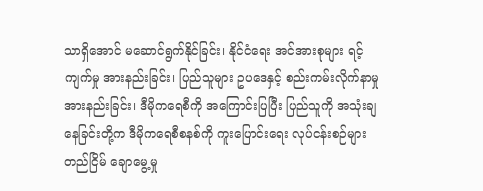သာရှိအောင် မဆောင်ရွက်နိုင်ခြင်း၊ နိုင်ငံရေး အင်အားစုများ ရင့်ကျက်မှု အားနည်းခြင်း၊ ပြည်သူများ ဥပဒေနှင့် စည်းကမ်းလိုက်နာမှု အားနည်းခြင်း၊ ဒီမိုကရေစီကို အကြောင်းပြပြီး ပြည်သူကို အသုံးချနေခြင်းတို့က ဒီမိုကရေစီစနစ်ကို ကူးပြောင်းရေး လုပ်ငန်းစဉ်များ တည်ငြိမ် ချောမွေ့မှု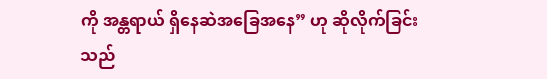ကို အန္တရာယ် ရှိနေဆဲအခြေအနေ” ဟု ဆိုလိုက်ခြင်းသည်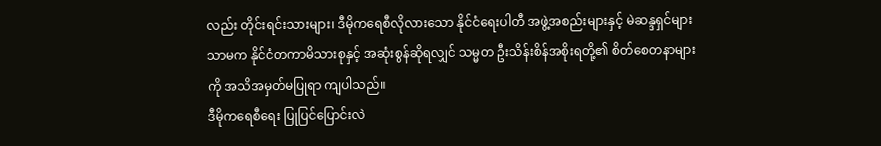လည်း တိုင်းရင်းသားများ၊ ဒီမိုကရေစီလိုလားသော နိုင်ငံရေးပါတီ အဖွဲ့အစည်းများနှင့် မဲဆန္ဒရှင်များသာမက နိုင်ငံတကာမိသားစုနှင့် အဆုံးစွန်ဆိုရလျှင် သမ္မတ ဦးသိန်းစိန်အစိုးရတို့၏ စိတ်စေတနာများကို အသိအမှတ်မပြုရာ ကျပါသည်။
ဒီမိုကရေစီရေး ပြုပြင်ပြောင်းလဲ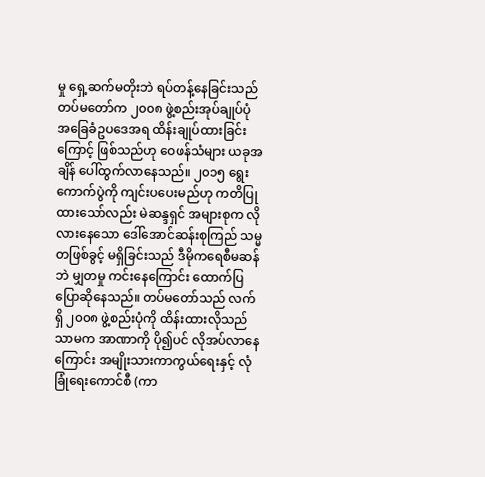မှု ရှေ့ဆက်မတိုးဘဲ ရပ်တန့်နေခြင်းသည် တပ်မတော်က ၂၀၀၈ ဖွဲ့စည်းအုပ်ချုပ်ပုံ အခြေခံဥပဒေအရ ထိန်းချုပ်ထားခြင်းကြောင့် ဖြစ်သည်ဟု ဝေဖန်သံများ ယခုအချိန် ပေါ်ထွက်လာနေသည်။ ၂၀၁၅ ရွေးကောက်ပွဲကို ကျင်းပပေးမည်ဟု ကတိပြုထားသော်လည်း မဲဆန္ဒရှင် အများစုက လိုလားနေသော ဒေါ်အောင်ဆန်းစုကြည် သမ္မတဖြစ်ခွင့် မရှိခြင်းသည် ဒီမိုကရေစီမဆန်ဘဲ မျှတမှု ကင်းနေကြောင်း ထောက်ပြပြောဆိုနေသည်။ တပ်မတော်သည် လက်ရှိ ၂၀၀၈ ဖွဲ့စည်းပုံကို ထိန်းထားလိုသည်သာမက အာဏာကို ပို၍ပင် လိုအပ်လာနေကြောင်း အမျိုးသားကာကွယ်ရေးနှင့် လုံခြုံရေးကောင်စီ (ကာ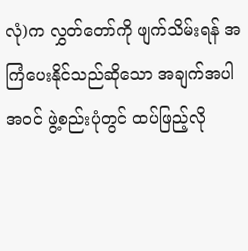လုံ)က လွှတ်တော်ကို ဖျက်သိမ်းရန် အကြံပေးနိုင်သည်ဆိုသော အချက်အပါအဝင် ဖွဲ့စည်းပုံတွင် ထပ်ဖြည့်လို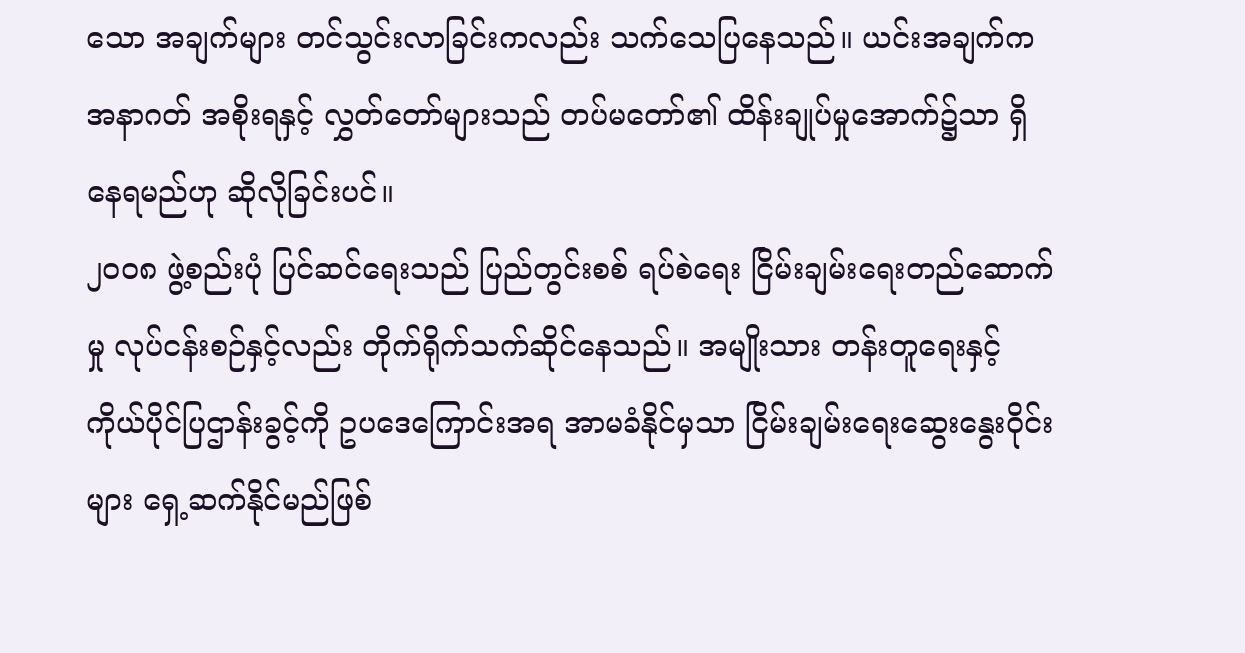သော အချက်များ တင်သွင်းလာခြင်းကလည်း သက်သေပြနေသည်။ ယင်းအချက်က အနာဂတ် အစိုးရနှင့် လွှတ်တော်များသည် တပ်မတော်၏ ထိန်းချုပ်မှုအောက်၌သာ ရှိနေရမည်ဟု ဆိုလိုခြင်းပင်။
၂၀၀၈ ဖွဲ့စည်းပုံ ပြင်ဆင်ရေးသည် ပြည်တွင်းစစ် ရပ်စဲရေး ငြိမ်းချမ်းရေးတည်ဆောက်မှု လုပ်ငန်းစဉ်နှင့်လည်း တိုက်ရိုက်သက်ဆိုင်နေသည်။ အမျိုးသား တန်းတူရေးနှင့် ကိုယ်ပိုင်ပြဌာန်းခွင့်ကို ဥပဒေကြောင်းအရ အာမခံနိုင်မှသာ ငြိမ်းချမ်းရေးဆွေးနွေးဝိုင်းများ ရှေ့ဆက်နိုင်မည်ဖြစ်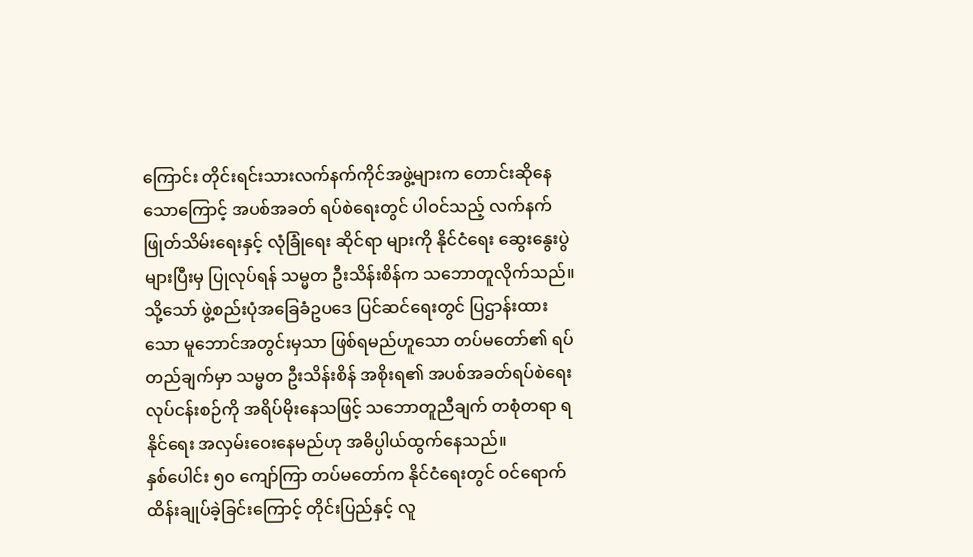ကြောင်း တိုင်းရင်းသားလက်နက်ကိုင်အဖွဲ့များက တောင်းဆိုနေသောကြောင့် အပစ်အခတ် ရပ်စဲရေးတွင် ပါဝင်သည့် လက်နက် ဖြုတ်သိမ်းရေးနှင့် လုံခြုံရေး ဆိုင်ရာ များကို နိုင်ငံရေး ဆွေးနွေးပွဲများပြီးမှ ပြုလုပ်ရန် သမ္မတ ဦးသိန်းစိန်က သဘောတူလိုက်သည်။ သို့သော် ဖွဲ့စည်းပုံအခြေခံဥပဒေ ပြင်ဆင်ရေးတွင် ပြဌာန်းထားသော မူဘောင်အတွင်းမှသာ ဖြစ်ရမည်ဟူသော တပ်မတော်၏ ရပ်တည်ချက်မှာ သမ္မတ ဦးသိန်းစိန် အစိုးရ၏ အပစ်အခတ်ရပ်စဲရေး လုပ်ငန်းစဉ်ကို အရိပ်မိုးနေသဖြင့် သဘောတူညီချက် တစုံတရာ ရနိုင်ရေး အလှမ်းဝေးနေမည်ဟု အဓိပ္ပါယ်ထွက်နေသည်။
နှစ်ပေါင်း ၅၀ ကျော်ကြာ တပ်မတော်က နိုင်ငံရေးတွင် ဝင်ရောက်ထိန်းချုပ်ခဲ့ခြင်းကြောင့် တိုင်းပြည်နှင့် လူ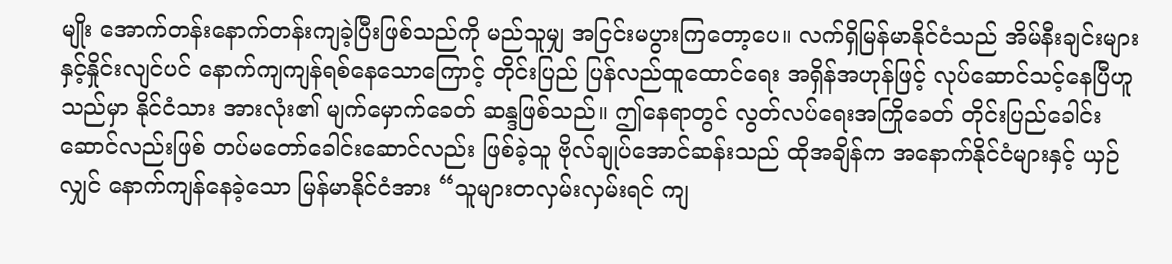မျိုး အောက်တန်းနောက်တန်းကျခဲ့ပြီးဖြစ်သည်ကို မည်သူမျှ အငြင်းမပွားကြတော့ပေ။ လက်ရှိမြန်မာနိုင်ငံသည် အိမ်နီးချင်းများနှင့်နှိုင်းလျင်ပင် နောက်ကျကျန်ရစ်နေသောကြောင့် တိုင်းပြည် ပြန်လည်ထူထောင်ရေး အရှိန်အဟုန်ဖြင့် လုပ်ဆောင်သင့်နေပြီဟူသည်မှာ နိုင်ငံသား အားလုံး၏ မျက်မှောက်ခေတ် ဆန္ဒဖြစ်သည်။ ဤနေရာတွင် လွတ်လပ်ရေးအကြိုခေတ် တိုင်းပြည်ခေါင်းဆောင်လည်းဖြစ် တပ်မတော်ခေါင်းဆောင်လည်း ဖြစ်ခဲ့သူ ဗိုလ်ချုပ်အောင်ဆန်းသည် ထိုအချိန်က အနောက်နိုင်ငံများနှင့် ယှဉ်လျှင် နောက်ကျန်နေခဲ့သော မြန်မာနိုင်ငံအား “သူများတလှမ်းလှမ်းရင် ကျ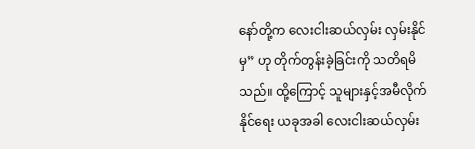နော်တို့က လေးငါးဆယ်လှမ်း လှမ်းနိုင်မှ” ဟု တိုက်တွန်းခဲ့ခြင်းကို သတိရမိသည်။ ထို့ကြောင့် သူများနှင့်အမီလိုက်နိုင်ရေး ယခုအခါ လေးငါးဆယ်လှမ်း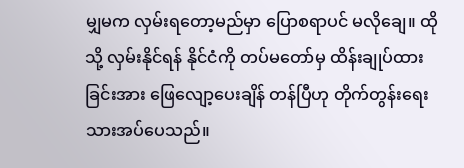မျှမက လှမ်းရတော့မည်မှာ ပြောစရာပင် မလိုချေ။ ထိုသို့ လှမ်းနိုင်ရန် နိုင်ငံကို တပ်မတော်မှ ထိန်းချုပ်ထားခြင်းအား ဖြေလျော့ပေးချိန် တန်ပြီဟု တိုက်တွန်းရေးသားအပ်ပေသည်။